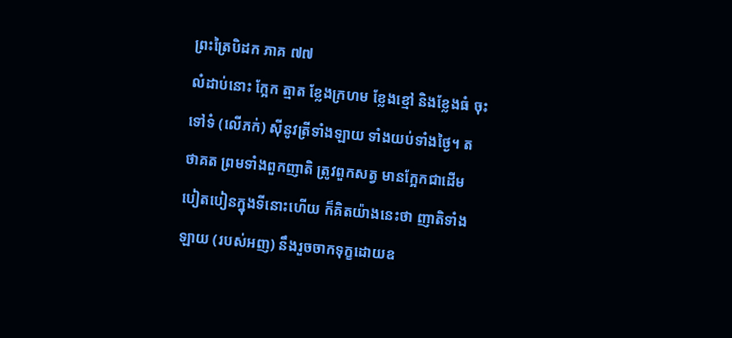ព្រះត្រៃបិដក ភាគ ៧៧
លំដាប់នោះ ក្អែក ត្មាត ខ្លែងក្រហម ខ្លែងខ្មៅ និងខ្លែងធំ ចុះទៅទំ (លើភក់) ស៊ីនូវត្រីទាំងឡាយ ទាំងយប់ទាំងថ្ងៃ។ តថាគត ព្រមទាំងពួកញាតិ ត្រូវពួកសត្វ មានក្អែកជាដើម បៀតបៀនក្នុងទីនោះហើយ ក៏គិតយ៉ាងនេះថា ញាតិទាំងឡាយ (របស់អញ) នឹងរួចចាកទុក្ខដោយឧ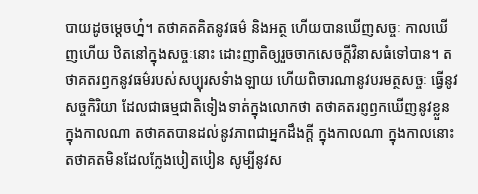បាយដូចម្តេចហ្ន៎។ តថាគតគិតនូវធម៌ និងអត្ថ ហើយបានឃើញសច្ចៈ កាលឃើញហើយ ឋិតនៅក្នុងសច្ចៈនោះ ដោះញាតិឲ្យរួចចាកសេចក្តីវិនាសធំទៅបាន។ តថាគតរឭកនូវធម៌របស់សប្បុរសទំាងឡាយ ហើយពិចារណានូវបរមត្ថសច្ចៈ ធ្វើនូវសច្ចកិរិយា ដែលជាធម្មជាតិទៀងទាត់ក្នុងលោកថា តថាគតរព្ញឭកឃើញនូវខ្លួន ក្នុងកាលណា តថាគតបានដល់នូវភាពជាអ្នកដឹងក្តី ក្នុងកាលណា ក្នុងកាលនោះ តថាគតមិនដែលក្លែងបៀតបៀន សូម្បីនូវស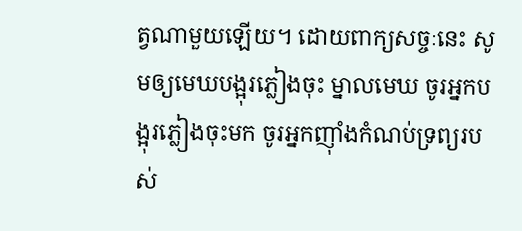ត្វណាមួយឡើយ។ ដោយពាក្យសច្ចៈនេះ សូមឲ្យមេឃបង្អុរភ្លៀងចុះ ម្នាលមេឃ ចូរអ្នកបង្អុរភ្លៀងចុះមក ចូរអ្នកញ៉ាំងកំណប់ទ្រព្យរបស់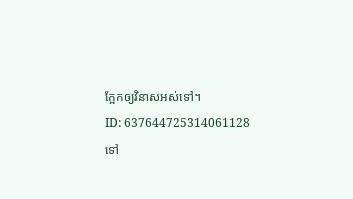ក្អែកឲ្យវិនាសអស់ទៅ។
ID: 637644725314061128
ទៅ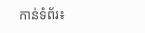កាន់ទំព័រ៖